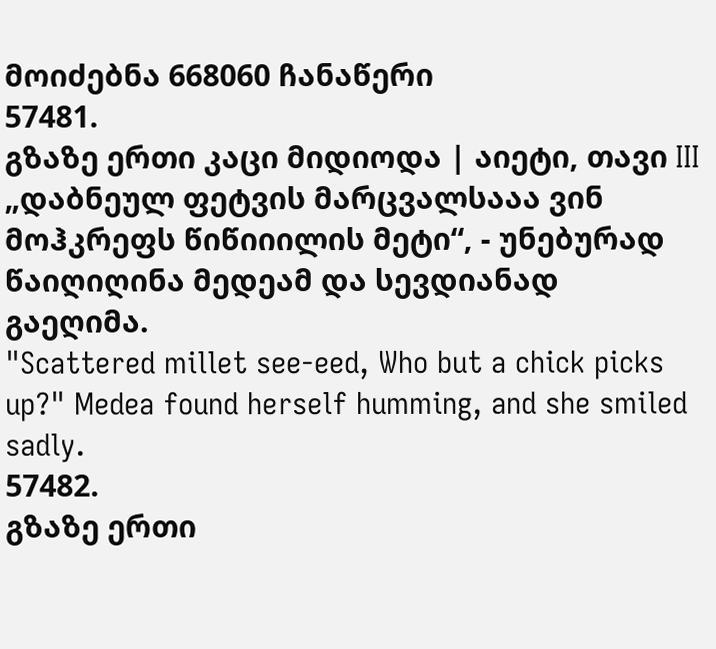მოიძებნა 668060 ჩანაწერი
57481.
გზაზე ერთი კაცი მიდიოდა | აიეტი, თავი III
„დაბნეულ ფეტვის მარცვალსააა ვინ მოჰკრეფს წიწიიილის მეტი“, - უნებურად წაიღიღინა მედეამ და სევდიანად გაეღიმა.
"Scattered millet see-eed, Who but a chick picks up?" Medea found herself humming, and she smiled sadly.
57482.
გზაზე ერთი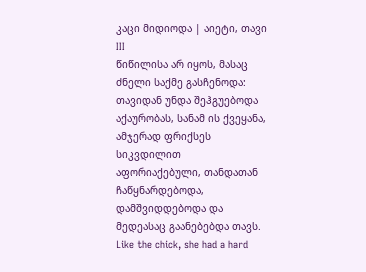კაცი მიდიოდა | აიეტი, თავი III
წიწილისა არ იყოს, მასაც ძნელი საქმე გასჩენოდა: თავიდან უნდა შეჰგუებოდა აქაურობას, სანამ ის ქვეყანა, ამჯერად ფრიქსეს სიკვდილით აფორიაქებული, თანდათან ჩაწყნარდებოდა, დამშვიდდებოდა და მედეასაც გაანებებდა თავს.
Like the chick, she had a hard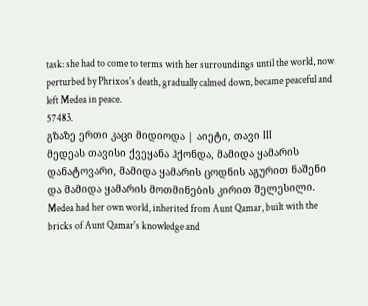task: she had to come to terms with her surroundings until the world, now perturbed by Phrixos's death, gradually calmed down, became peaceful and left Medea in peace.
57483.
გზაზე ერთი კაცი მიდიოდა | აიეტი, თავი III
მედეას თავისი ქვეყანა ჰქონდა, მამიდა ყამარის დანატოვარი, მამიდა ყამარის ცოდნის აგურით ნაშენი და მამიდა ყამარის მოთმინების კირით შელესილი.
Medea had her own world, inherited from Aunt Qamar, built with the bricks of Aunt Qamar's knowledge and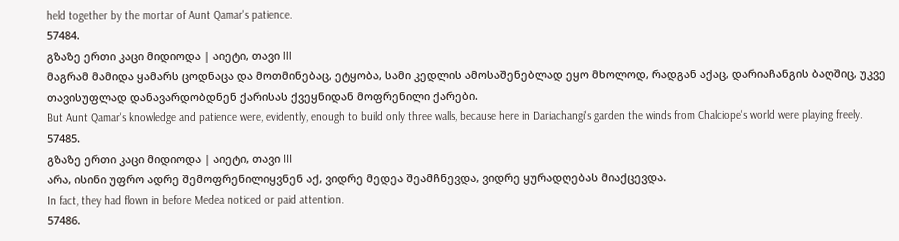held together by the mortar of Aunt Qamar's patience.
57484.
გზაზე ერთი კაცი მიდიოდა | აიეტი, თავი III
მაგრამ მამიდა ყამარს ცოდნაცა და მოთმინებაც, ეტყობა, სამი კედლის ამოსაშენებლად ეყო მხოლოდ, რადგან აქაც, დარიაჩანგის ბაღშიც, უკვე თავისუფლად დანავარდობდნენ ქარისას ქვეყნიდან მოფრენილი ქარები.
But Aunt Qamar's knowledge and patience were, evidently, enough to build only three walls, because here in Dariachangi's garden the winds from Chalciope's world were playing freely.
57485.
გზაზე ერთი კაცი მიდიოდა | აიეტი, თავი III
არა, ისინი უფრო ადრე შემოფრენილიყვნენ აქ, ვიდრე მედეა შეამჩნევდა, ვიდრე ყურადღებას მიაქცევდა.
In fact, they had flown in before Medea noticed or paid attention.
57486.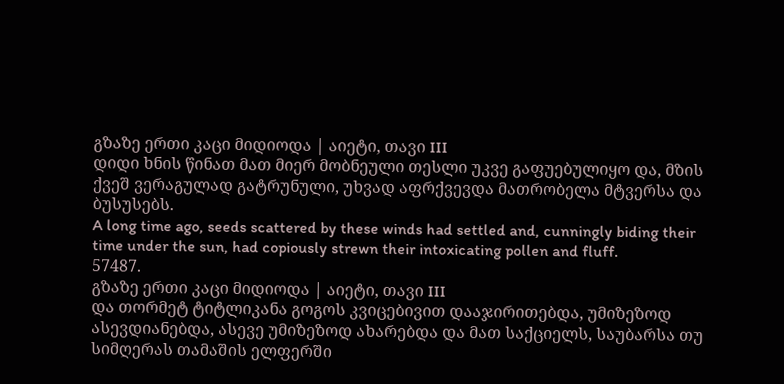გზაზე ერთი კაცი მიდიოდა | აიეტი, თავი III
დიდი ხნის წინათ მათ მიერ მობნეული თესლი უკვე გაფუებულიყო და, მზის ქვეშ ვერაგულად გატრუნული, უხვად აფრქვევდა მათრობელა მტვერსა და ბუსუსებს.
A long time ago, seeds scattered by these winds had settled and, cunningly biding their time under the sun, had copiously strewn their intoxicating pollen and fluff.
57487.
გზაზე ერთი კაცი მიდიოდა | აიეტი, თავი III
და თორმეტ ტიტლიკანა გოგოს კვიცებივით დააჯირითებდა, უმიზეზოდ ასევდიანებდა, ასევე უმიზეზოდ ახარებდა და მათ საქციელს, საუბარსა თუ სიმღერას თამაშის ელფერში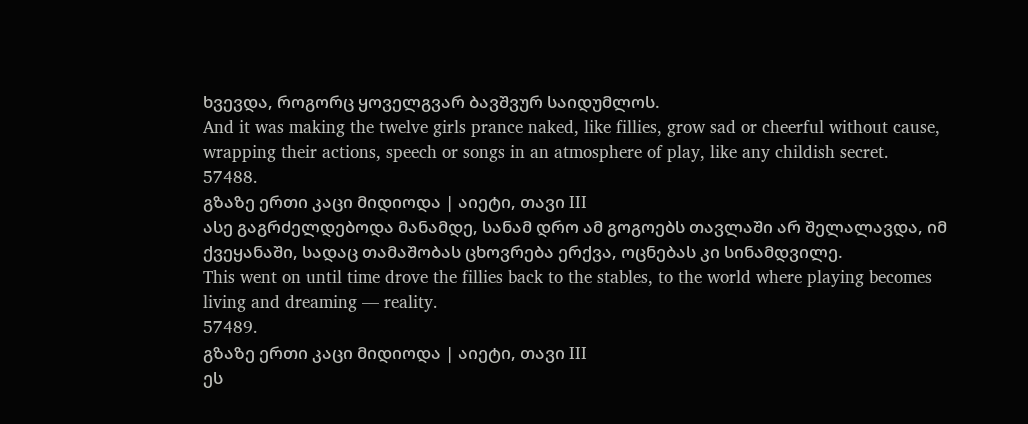ხვევდა, როგორც ყოველგვარ ბავშვურ საიდუმლოს.
And it was making the twelve girls prance naked, like fillies, grow sad or cheerful without cause, wrapping their actions, speech or songs in an atmosphere of play, like any childish secret.
57488.
გზაზე ერთი კაცი მიდიოდა | აიეტი, თავი III
ასე გაგრძელდებოდა მანამდე, სანამ დრო ამ გოგოებს თავლაში არ შელალავდა, იმ ქვეყანაში, სადაც თამაშობას ცხოვრება ერქვა, ოცნებას კი სინამდვილე.
This went on until time drove the fillies back to the stables, to the world where playing becomes living and dreaming — reality.
57489.
გზაზე ერთი კაცი მიდიოდა | აიეტი, თავი III
ეს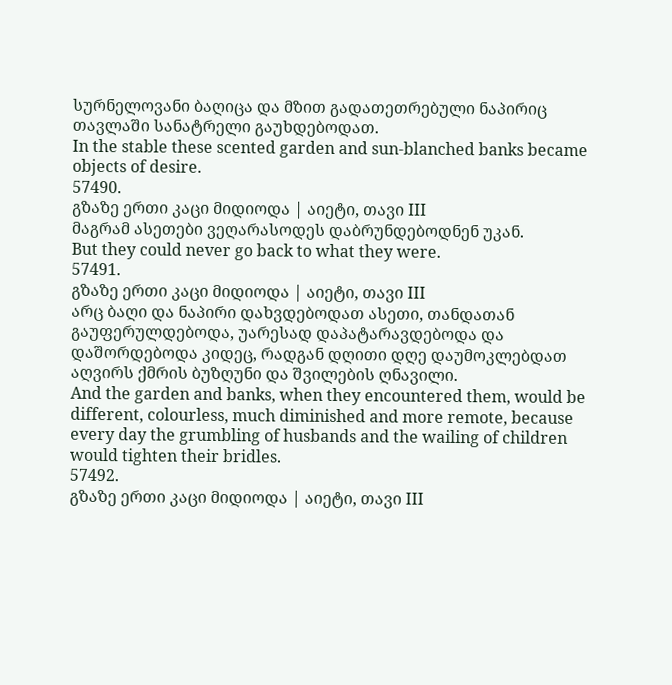სურნელოვანი ბაღიცა და მზით გადათეთრებული ნაპირიც თავლაში სანატრელი გაუხდებოდათ.
In the stable these scented garden and sun-blanched banks became objects of desire.
57490.
გზაზე ერთი კაცი მიდიოდა | აიეტი, თავი III
მაგრამ ასეთები ვეღარასოდეს დაბრუნდებოდნენ უკან.
But they could never go back to what they were.
57491.
გზაზე ერთი კაცი მიდიოდა | აიეტი, თავი III
არც ბაღი და ნაპირი დახვდებოდათ ასეთი, თანდათან გაუფერულდებოდა, უარესად დაპატარავდებოდა და დაშორდებოდა კიდეც, რადგან დღითი დღე დაუმოკლებდათ აღვირს ქმრის ბუზღუნი და შვილების ღნავილი.
And the garden and banks, when they encountered them, would be different, colourless, much diminished and more remote, because every day the grumbling of husbands and the wailing of children would tighten their bridles.
57492.
გზაზე ერთი კაცი მიდიოდა | აიეტი, თავი III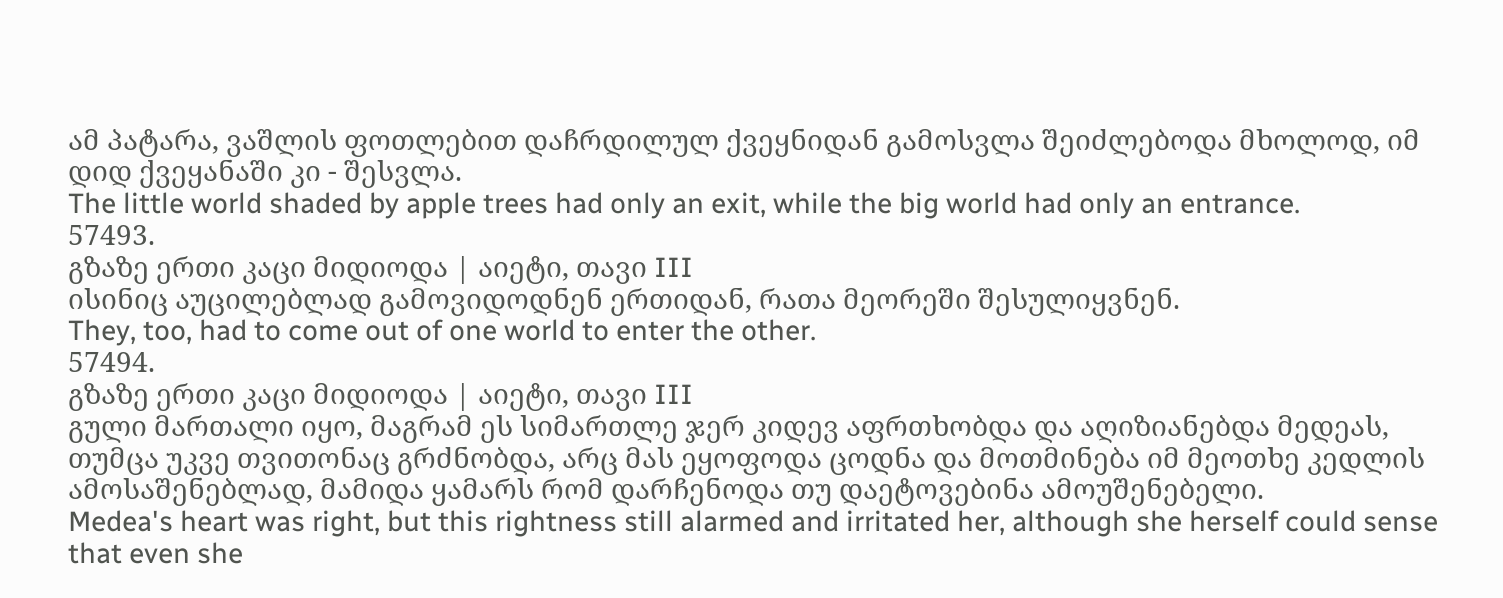ამ პატარა, ვაშლის ფოთლებით დაჩრდილულ ქვეყნიდან გამოსვლა შეიძლებოდა მხოლოდ, იმ დიდ ქვეყანაში კი - შესვლა.
The little world shaded by apple trees had only an exit, while the big world had only an entrance.
57493.
გზაზე ერთი კაცი მიდიოდა | აიეტი, თავი III
ისინიც აუცილებლად გამოვიდოდნენ ერთიდან, რათა მეორეში შესულიყვნენ.
They, too, had to come out of one world to enter the other.
57494.
გზაზე ერთი კაცი მიდიოდა | აიეტი, თავი III
გული მართალი იყო, მაგრამ ეს სიმართლე ჯერ კიდევ აფრთხობდა და აღიზიანებდა მედეას, თუმცა უკვე თვითონაც გრძნობდა, არც მას ეყოფოდა ცოდნა და მოთმინება იმ მეოთხე კედლის ამოსაშენებლად, მამიდა ყამარს რომ დარჩენოდა თუ დაეტოვებინა ამოუშენებელი.
Medea's heart was right, but this rightness still alarmed and irritated her, although she herself could sense that even she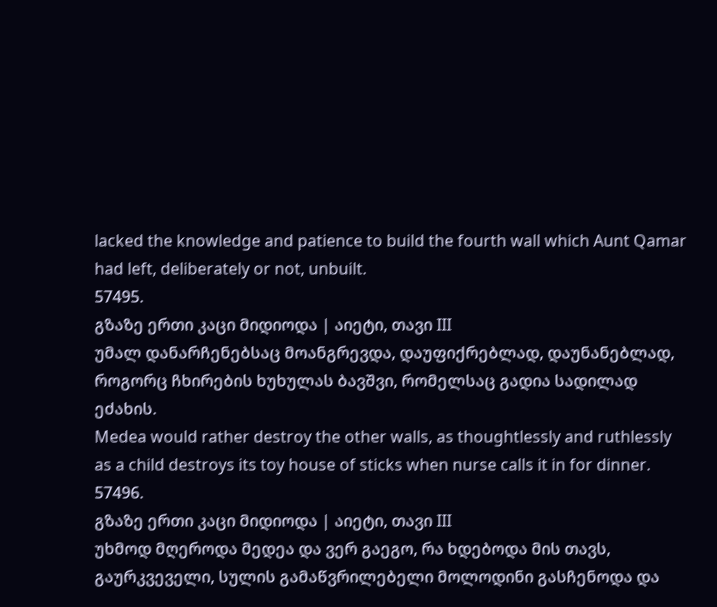lacked the knowledge and patience to build the fourth wall which Aunt Qamar had left, deliberately or not, unbuilt.
57495.
გზაზე ერთი კაცი მიდიოდა | აიეტი, თავი III
უმალ დანარჩენებსაც მოანგრევდა, დაუფიქრებლად, დაუნანებლად, როგორც ჩხირების ხუხულას ბავშვი, რომელსაც გადია სადილად ეძახის.
Medea would rather destroy the other walls, as thoughtlessly and ruthlessly as a child destroys its toy house of sticks when nurse calls it in for dinner.
57496.
გზაზე ერთი კაცი მიდიოდა | აიეტი, თავი III
უხმოდ მღეროდა მედეა და ვერ გაეგო, რა ხდებოდა მის თავს, გაურკვეველი, სულის გამაწვრილებელი მოლოდინი გასჩენოდა და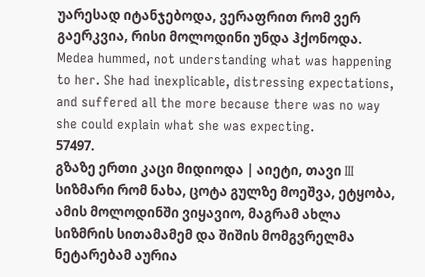უარესად იტანჯებოდა, ვერაფრით რომ ვერ გაერკვია, რისი მოლოდინი უნდა ჰქონოდა.
Medea hummed, not understanding what was happening to her. She had inexplicable, distressing expectations, and suffered all the more because there was no way she could explain what she was expecting.
57497.
გზაზე ერთი კაცი მიდიოდა | აიეტი, თავი III
სიზმარი რომ ნახა, ცოტა გულზე მოეშვა, ეტყობა, ამის მოლოდინში ვიყავიო, მაგრამ ახლა სიზმრის სითამამემ და შიშის მომგვრელმა ნეტარებამ აურია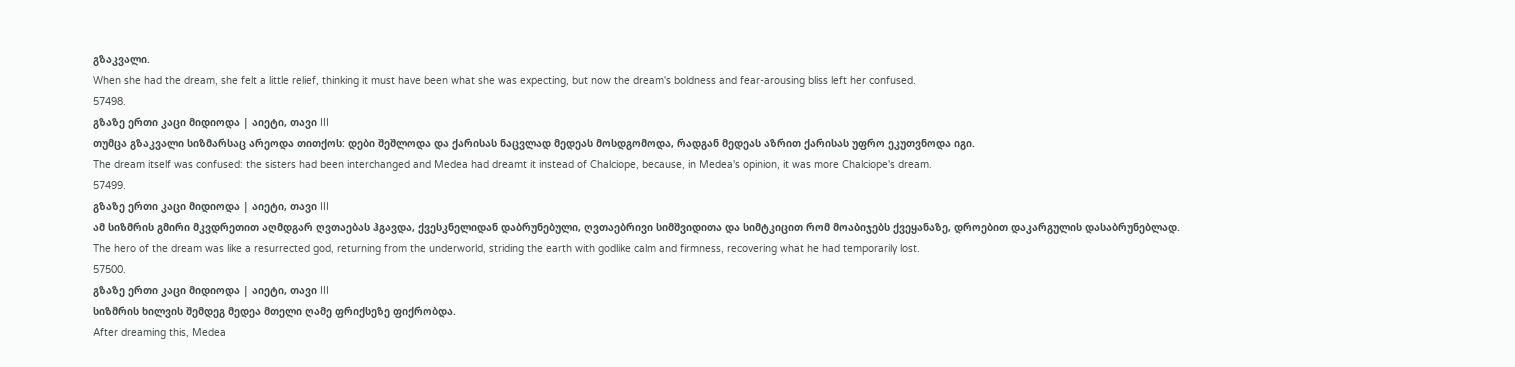გზაკვალი.
When she had the dream, she felt a little relief, thinking it must have been what she was expecting, but now the dream's boldness and fear-arousing bliss left her confused.
57498.
გზაზე ერთი კაცი მიდიოდა | აიეტი, თავი III
თუმცა გზაკვალი სიზმარსაც არეოდა თითქოს: დები შეშლოდა და ქარისას ნაცვლად მედეას მოსდგომოდა, რადგან მედეას აზრით ქარისას უფრო ეკუთვნოდა იგი.
The dream itself was confused: the sisters had been interchanged and Medea had dreamt it instead of Chalciope, because, in Medea's opinion, it was more Chalciope's dream.
57499.
გზაზე ერთი კაცი მიდიოდა | აიეტი, თავი III
ამ სიზმრის გმირი მკვდრეთით აღმდგარ ღვთაებას ჰგავდა, ქვესკნელიდან დაბრუნებული, ღვთაებრივი სიმშვიდითა და სიმტკიცით რომ მოაბიჯებს ქვეყანაზე, დროებით დაკარგულის დასაბრუნებლად.
The hero of the dream was like a resurrected god, returning from the underworld, striding the earth with godlike calm and firmness, recovering what he had temporarily lost.
57500.
გზაზე ერთი კაცი მიდიოდა | აიეტი, თავი III
სიზმრის ხილვის შემდეგ მედეა მთელი ღამე ფრიქსეზე ფიქრობდა.
After dreaming this, Medea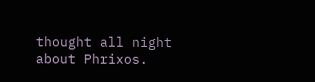thought all night about Phrixos.